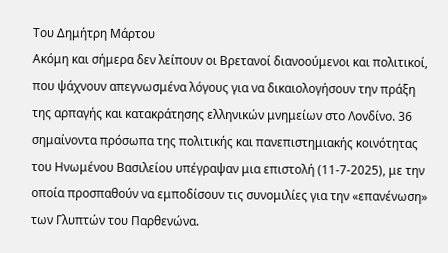Του Δημήτρη Μάρτου
Ακόμη και σήμερα δεν λείπουν οι Βρετανοί διανοούμενοι και πολιτικοί, που ψάχνουν απεγνωσμένα λόγους για να δικαιολογήσουν την πράξη της αρπαγής και κατακράτησης ελληνικών μνημείων στο Λονδίνο. 36 σημαίνοντα πρόσωπα της πολιτικής και πανεπιστημιακής κοινότητας του Ηνωμένου Βασιλείου υπέγραψαν μια επιστολή (11-7-2025), με την οποία προσπαθούν να εμποδίσουν τις συνομιλίες για την «επανένωση» των Γλυπτών του Παρθενώνα.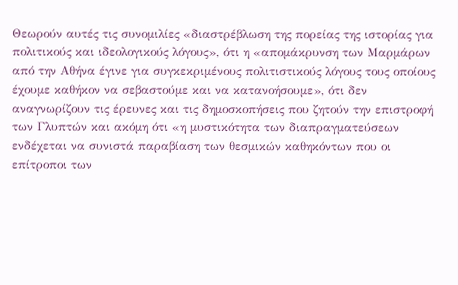Θεωρούν αυτές τις συνομιλίες «διαστρέβλωση της πορείας της ιστορίας για πολιτικούς και ιδεολογικούς λόγους», ότι η «απομάκρυνση των Μαρμάρων από την Αθήνα έγινε για συγκεκριμένους πολιτιστικούς λόγους τους οποίους έχουμε καθήκον να σεβαστούμε και να κατανοήσουμε», ότι δεν αναγνωρίζουν τις έρευνες και τις δημοσκοπήσεις που ζητούν την επιστροφή των Γλυπτών και ακόμη ότι «η μυστικότητα των διαπραγματεύσεων ενδέχεται να συνιστά παραβίαση των θεσμικών καθηκόντων που οι επίτροποι των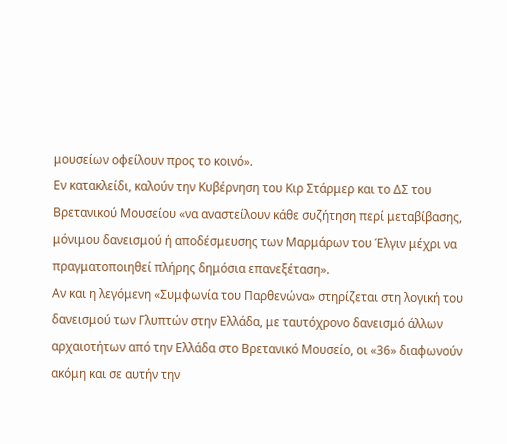μουσείων οφείλουν προς το κοινό».
Εν κατακλείδι, καλούν την Κυβέρνηση του Κιρ Στάρμερ και το ΔΣ του Βρετανικού Μουσείου «να αναστείλουν κάθε συζήτηση περί μεταβίβασης, μόνιμου δανεισμού ή αποδέσμευσης των Μαρμάρων του Έλγιν μέχρι να πραγματοποιηθεί πλήρης δημόσια επανεξέταση».
Αν και η λεγόμενη «Συμφωνία του Παρθενώνα» στηρίζεται στη λογική του δανεισμού των Γλυπτών στην Ελλάδα, με ταυτόχρονο δανεισμό άλλων αρχαιοτήτων από την Ελλάδα στο Βρετανικό Μουσείο, οι «36» διαφωνούν ακόμη και σε αυτήν την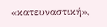«κατευναστική»,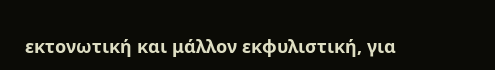εκτονωτική και μάλλον εκφυλιστική, για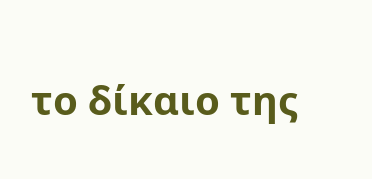το δίκαιο της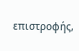επιστροφής,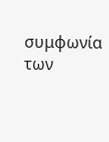συμφωνία των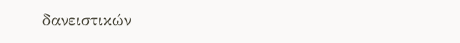δανειστικών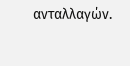ανταλλαγών.